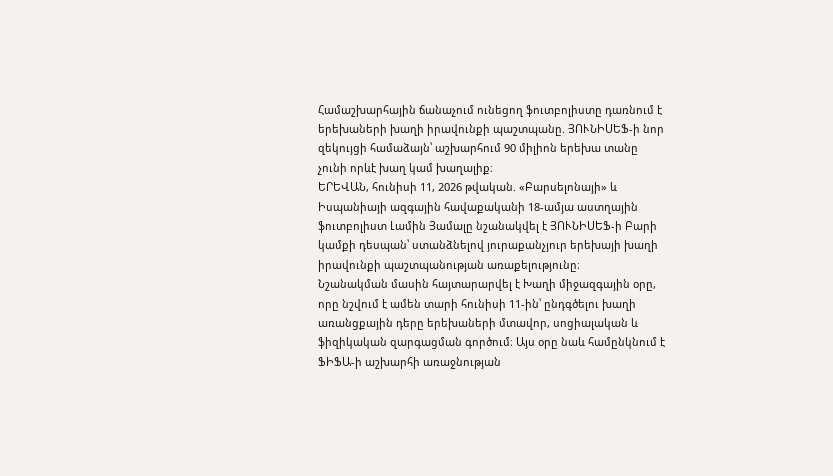Համաշխարհային ճանաչում ունեցող ֆուտբոլիստը դառնում է երեխաների խաղի իրավունքի պաշտպանը. ՅՈՒՆԻՍԵՖ-ի նոր զեկույցի համաձայն՝ աշխարհում 90 միլիոն երեխա տանը չունի որևէ խաղ կամ խաղալիք։
ԵՐԵՎԱՆ, հունիսի 11, 2026 թվական. «Բարսելոնայի» և Իսպանիայի ազգային հավաքականի 18-ամյա աստղային ֆուտբոլիստ Լամին Յամալը նշանակվել է ՅՈՒՆԻՍԵՖ-ի Բարի կամքի դեսպան՝ ստանձնելով յուրաքանչյուր երեխայի խաղի իրավունքի պաշտպանության առաքելությունը։
Նշանակման մասին հայտարարվել է Խաղի միջազգային օրը, որը նշվում է ամեն տարի հունիսի 11-ին՝ ընդգծելու խաղի առանցքային դերը երեխաների մտավոր, սոցիալական և ֆիզիկական զարգացման գործում։ Այս օրը նաև համընկնում է ՖԻՖԱ-ի աշխարհի առաջնության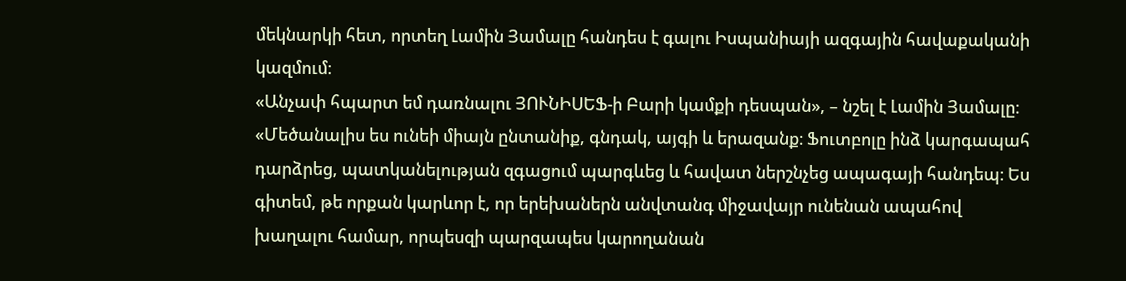մեկնարկի հետ, որտեղ Լամին Յամալը հանդես է գալու Իսպանիայի ազգային հավաքականի կազմում։
«Անչափ հպարտ եմ դառնալու ՅՈՒՆԻՍԵՖ-ի Բարի կամքի դեսպան», – նշել է Լամին Յամալը։ «Մեծանալիս ես ունեի միայն ընտանիք, գնդակ, այգի և երազանք։ Ֆուտբոլը ինձ կարգապահ դարձրեց, պատկանելության զգացում պարգևեց և հավատ ներշնչեց ապագայի հանդեպ։ Ես գիտեմ, թե որքան կարևոր է, որ երեխաներն անվտանգ միջավայր ունենան ապահով խաղալու համար, որպեսզի պարզապես կարողանան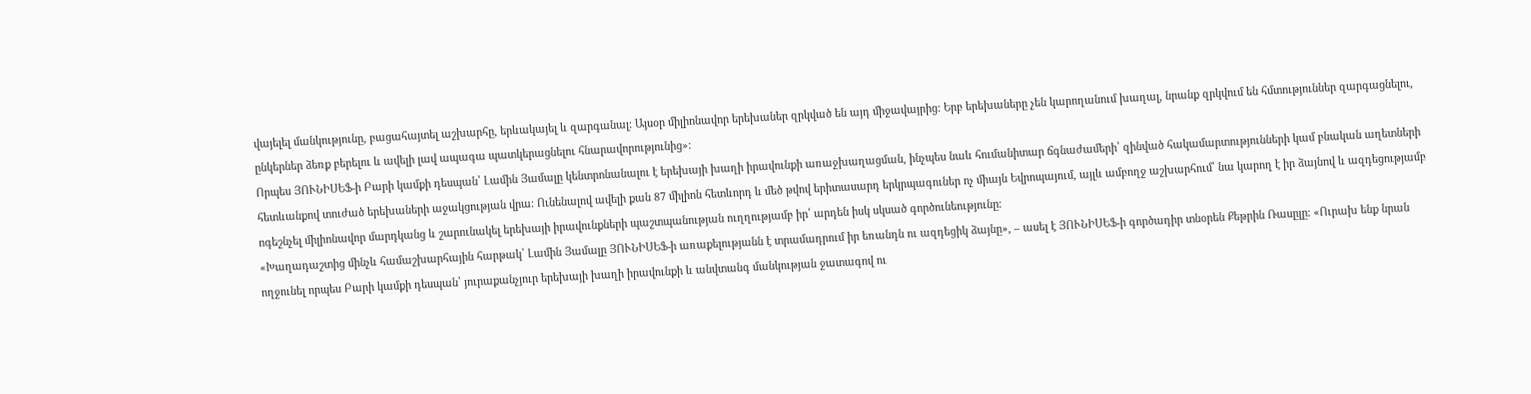վայելել մանկությունը, բացահայտել աշխարհը, երևակայել և զարգանալ։ Այսօր միլիոնավոր երեխաներ զրկված են այդ միջավայրից։ Երբ երեխաները չեն կարողանում խաղալ, նրանք զրկվում են հմտություններ զարգացնելու, ընկերներ ձեռք բերելու և ավելի լավ ապագա պատկերացնելու հնարավորությունից»։
Որպես ՅՈՒՆԻՍԵՖ-ի Բարի կամքի դեսպան՝ Լամին Յամալը կենտրոնանալու է երեխայի խաղի իրավունքի առաջխաղացման, ինչպես նաև հումանիտար ճգնաժամերի՝ զինված հակամարտությունների կամ բնական աղետների հետևանքով տուժած երեխաների աջակցության վրա։ Ունենալով ավելի քան 87 միլիոն հետևորդ և մեծ թվով երիտասարդ երկրպագուներ ոչ միայն Եվրոպայում, այլև ամբողջ աշխարհում՝ նա կարող է իր ձայնով և ազդեցությամբ ոգեշնչել միլիոնավոր մարդկանց և շարունակել երեխայի իրավունքների պաշտպանության ուղղությամբ իր՝ արդեն իսկ սկսած գործունեությունը։
«Խաղադաշտից մինչև համաշխարհային հարթակ՝ Լամին Յամալը ՅՈՒՆԻՍԵՖ-ի առաքելությանն է տրամադրում իր եռանդն ու ազդեցիկ ձայնը», – ասել է ՅՈՒՆԻՍԵՖ-ի գործադիր տնօրեն Քեթրին Ռասըլը։ «Ուրախ ենք նրան ողջունել որպես Բարի կամքի դեսպան՝ յուրաքանչյուր երեխայի խաղի իրավունքի և անվտանգ մանկության ջատագով ու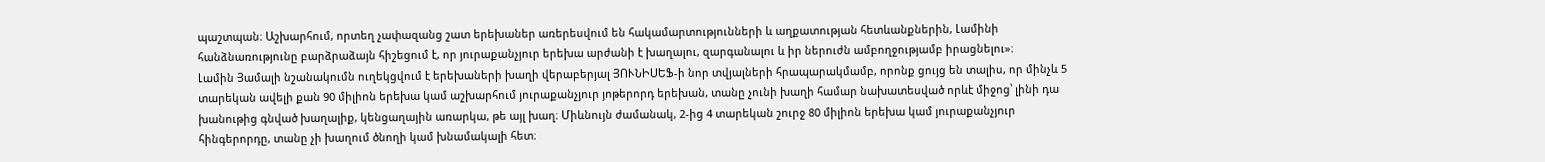պաշտպան։ Աշխարհում, որտեղ չափազանց շատ երեխաներ առերեսվում են հակամարտությունների և աղքատության հետևանքներին, Լամինի հանձնառությունը բարձրաձայն հիշեցում է, որ յուրաքանչյուր երեխա արժանի է խաղալու, զարգանալու և իր ներուժն ամբողջությամբ իրացնելու»։
Լամին Յամալի նշանակումն ուղեկցվում է երեխաների խաղի վերաբերյալ ՅՈՒՆԻՍԵՖ-ի նոր տվյալների հրապարակմամբ, որոնք ցույց են տալիս, որ մինչև 5 տարեկան ավելի քան 90 միլիոն երեխա կամ աշխարհում յուրաքանչյուր յոթերորդ երեխան, տանը չունի խաղի համար նախատեսված որևէ միջոց՝ լինի դա խանութից գնված խաղալիք, կենցաղային առարկա, թե այլ խաղ։ Միևնույն ժամանակ, 2-ից 4 տարեկան շուրջ 80 միլիոն երեխա կամ յուրաքանչյուր հինգերորդը, տանը չի խաղում ծնողի կամ խնամակալի հետ։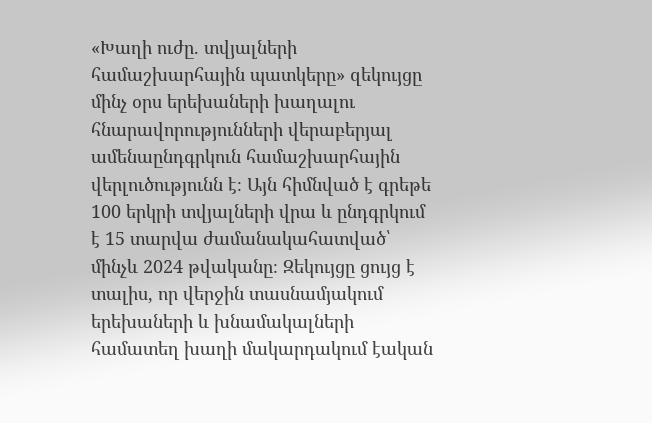«Խաղի ուժը. տվյալների համաշխարհային պատկերը» զեկույցը մինչ օրս երեխաների խաղալու հնարավորությունների վերաբերյալ ամենաընդգրկուն համաշխարհային վերլուծությունն է։ Այն հիմնված է գրեթե 100 երկրի տվյալների վրա և ընդգրկում է 15 տարվա ժամանակահատված՝ մինչև 2024 թվականը։ Զեկույցը ցույց է տալիս, որ վերջին տասնամյակում երեխաների և խնամակալների համատեղ խաղի մակարդակում էական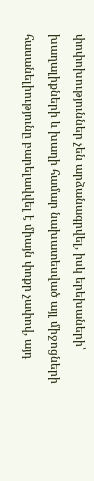փոփոխություններ չեն արձանագրվել, իսկ երեխաների՝ խաղալիքների և խաղի համար նախատեսված այլ միջոցների հասանելիությունը բարելավվել է միայն փոքր չափով, այդ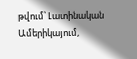թվում՝ Լատինական Ամերիկայում,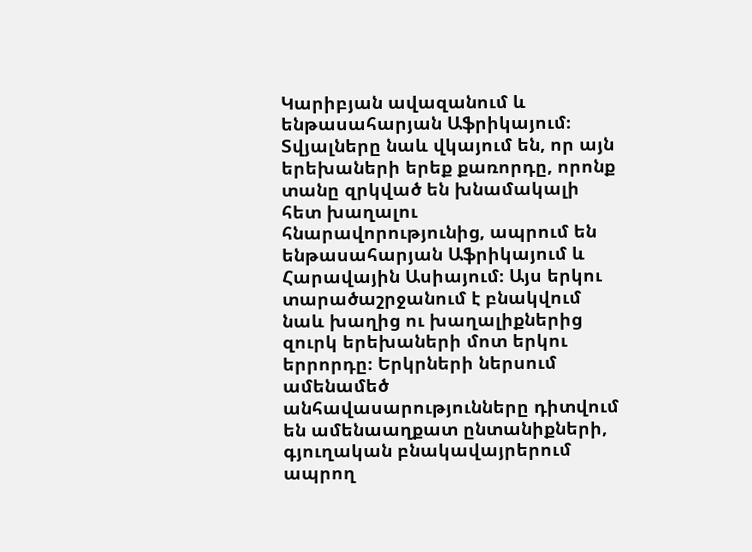Կարիբյան ավազանում և ենթասահարյան Աֆրիկայում։
Տվյալները նաև վկայում են, որ այն երեխաների երեք քառորդը, որոնք տանը զրկված են խնամակալի հետ խաղալու հնարավորությունից, ապրում են ենթասահարյան Աֆրիկայում և Հարավային Ասիայում։ Այս երկու տարածաշրջանում է բնակվում նաև խաղից ու խաղալիքներից զուրկ երեխաների մոտ երկու երրորդը։ Երկրների ներսում ամենամեծ անհավասարությունները դիտվում են ամենաաղքատ ընտանիքների, գյուղական բնակավայրերում ապրող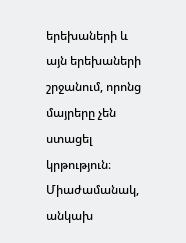երեխաների և այն երեխաների շրջանում, որոնց մայրերը չեն ստացել կրթություն։
Միաժամանակ, անկախ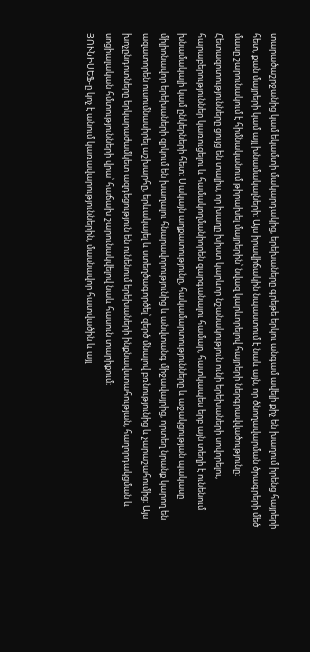տարածաշրջանից կամ եկամտի մակարդակից, երեխաները գրեթե երկու անգամ ավելի քիչ են խաղում իրենց հայրերի հետ, քան մայրերի կամ այլ խնամակալների։ Այս իրավիճակին նպաստում է նաև այն, որ ծնողավարման ծրագրերի մեծ մասը շարունակում է հիմնականում թիրախել մայրերին՝ նվազ կարևորելով հայրերի ներգրավվածությունը։
Հետազոտությունները ցույց են տալիս, որ խաղը խիստ կարևոր նշանակություն ունի երեխաների սովորելու, հարաբերություններ կառուցելու և համակողմանիորեն զարգանալու համար, հատկապես երբ այն տեղի է ունենում խնամակալի կամ ընկերների հետ։ Սակայն աղքատությունը, հակամարտությունները և աջակցության պակասը միլիոնավոր երեխաների զրկում են խաղալու հնարավորությունից և անվտանգ միջավայրից, որտեղ նրանք կարող են ազատորեն ուսումնասիրել աշխարհը, երևակայել և ստեղծագործել՝ զերծ մնալով բռնությունից և չարաշահումից։ Այս խոչընդոտները երկարաժամկետ ազդեցություն են ունենում երեխաների ինքնավստահության, հաղորդակցման և սոցիալական հմտությունների վրա՝ հաճախ շարունակվելով նաև հասուն տարիքում։
ՅՈՒՆԻՍԵՖ-ը կոչ է անում կառավարություններին, մասնավոր հատվածին և այլ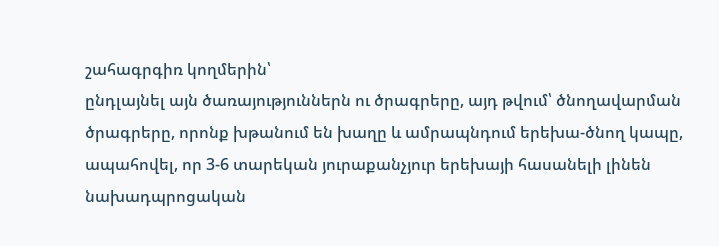շահագրգիռ կողմերին՝
ընդլայնել այն ծառայություններն ու ծրագրերը, այդ թվում՝ ծնողավարման ծրագրերը, որոնք խթանում են խաղը և ամրապնդում երեխա-ծնող կապը,
ապահովել, որ 3-6 տարեկան յուրաքանչյուր երեխայի հասանելի լինեն նախադպրոցական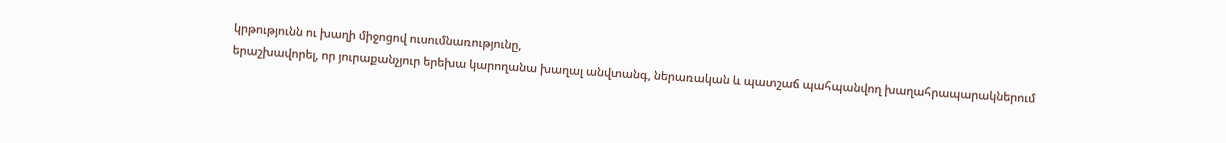կրթությունն ու խաղի միջոցով ուսումնառությունը,
երաշխավորել, որ յուրաքանչյուր երեխա կարողանա խաղալ անվտանգ, ներառական և պատշաճ պահպանվող խաղահրապարակներում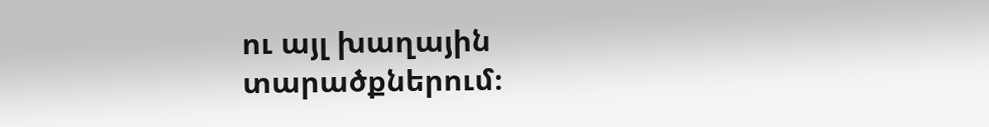ու այլ խաղային տարածքներում։